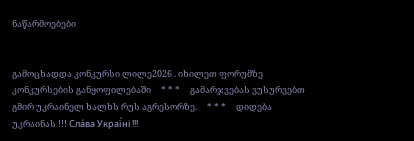ნაწარმოებები


გამოცხადდა კონკურსი ლილე2026 . იხილეთ ფორუმზე კონკურსების განყოფილებაში     * * *     გამარჯვებას ვუსურვებთ გმირ უკრაინელ ხალხს რუს აგრესორზე.     * * *     დიდება უკრაინას !!! Сла́ва Украї́ні !!!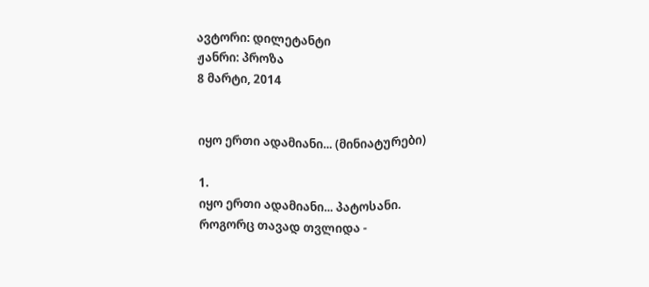ავტორი: დილეტანტი
ჟანრი: პროზა
8 მარტი, 2014


იყო ერთი ადამიანი... (მინიატურები)

1.
იყო ერთი ადამიანი... პატოსანი.
როგორც თავად თვლიდა -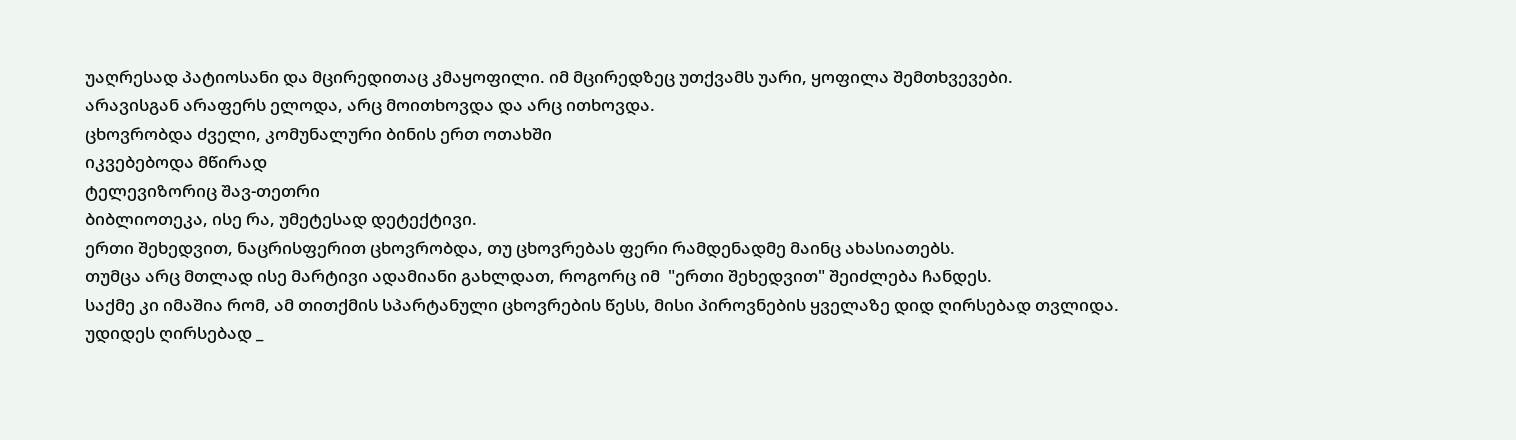უაღრესად პატიოსანი და მცირედითაც კმაყოფილი. იმ მცირედზეც უთქვამს უარი, ყოფილა შემთხვევები.
არავისგან არაფერს ელოდა, არც მოითხოვდა და არც ითხოვდა.
ცხოვრობდა ძველი, კომუნალური ბინის ერთ ოთახში
იკვებებოდა მწირად
ტელევიზორიც შავ-თეთრი
ბიბლიოთეკა, ისე რა, უმეტესად დეტექტივი.
ერთი შეხედვით, ნაცრისფერით ცხოვრობდა, თუ ცხოვრებას ფერი რამდენადმე მაინც ახასიათებს.
თუმცა არც მთლად ისე მარტივი ადამიანი გახლდათ, როგორც იმ  "ერთი შეხედვით" შეიძლება ჩანდეს.
საქმე კი იმაშია რომ, ამ თითქმის სპარტანული ცხოვრების წესს, მისი პიროვნების ყველაზე დიდ ღირსებად თვლიდა.
უდიდეს ღირსებად _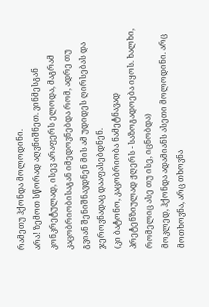რამეთუ ჰქონდა მოლოდინი.
არა! ზემოთ სწორად აღვნიშნეთ. ვინმესგან კონკრეტულად, ისევ არაფერს ელოდა, მაგრამ კაცობრიობისაგან იმედოვნებდა რომ, ადრე თუ გვიან შენიშნავდნენ მის ამ უდიდეს ღირსებას და ჯეროვნადაც დააფასებდნენ.
(კი ბატონო, კაცობრიობა ნამეტნავად პრეტენზიულად ჟღერს - საზოგადოება იყოს. ხალხი, რომელიც ასე თუ ისე, იცნობდა)
მოკლედ, ჰქონდა ადამიანს ასეთი მოლოდინი. არც მოთხოვნა, არც თხოვნა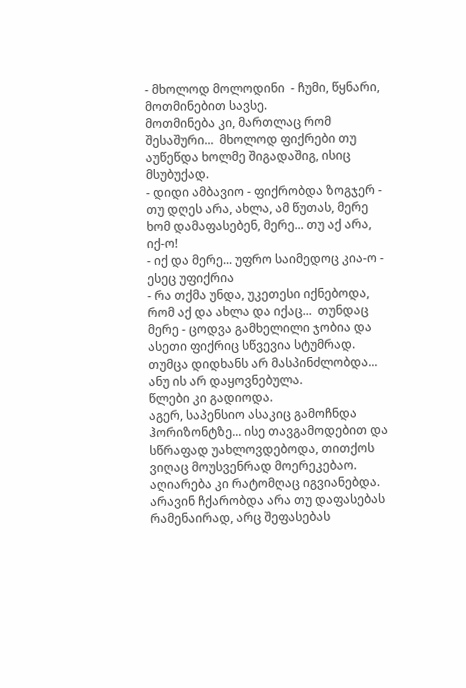- მხოლოდ მოლოდინი  - ჩუმი, წყნარი, მოთმინებით სავსე.
მოთმინება კი, მართლაც რომ შესაშური...  მხოლოდ ფიქრები თუ აუწეწდა ხოლმე შიგადაშიგ, ისიც მსუბუქად.
- დიდი ამბავიო - ფიქრობდა ზოგჯერ - თუ დღეს არა, ახლა, ამ წუთას, მერე ხომ დამაფასებენ, მერე... თუ აქ არა, იქ-ო!
- იქ და მერე... უფრო საიმედოც კია-ო - ესეც უფიქრია
- რა თქმა უნდა, უკეთესი იქნებოდა, რომ აქ და ახლა და იქაც...  თუნდაც მერე - ცოდვა გამხელილი ჯობია და ასეთი ფიქრიც სწვევია სტუმრად. თუმცა დიდხანს არ მასპინძლობდა... ანუ ის არ დაყოვნებულა.
წლები კი გადიოდა.
აგერ, საპენსიო ასაკიც გამოჩნდა ჰორიზონტზე... ისე თავგამოდებით და სწრაფად უახლოვდებოდა, თითქოს ვიღაც მოუსვენრად მოერეკებაო.
აღიარება კი რატომღაც იგვიანებდა.
არავინ ჩქარობდა არა თუ დაფასებას რამენაირად, არც შეფასებას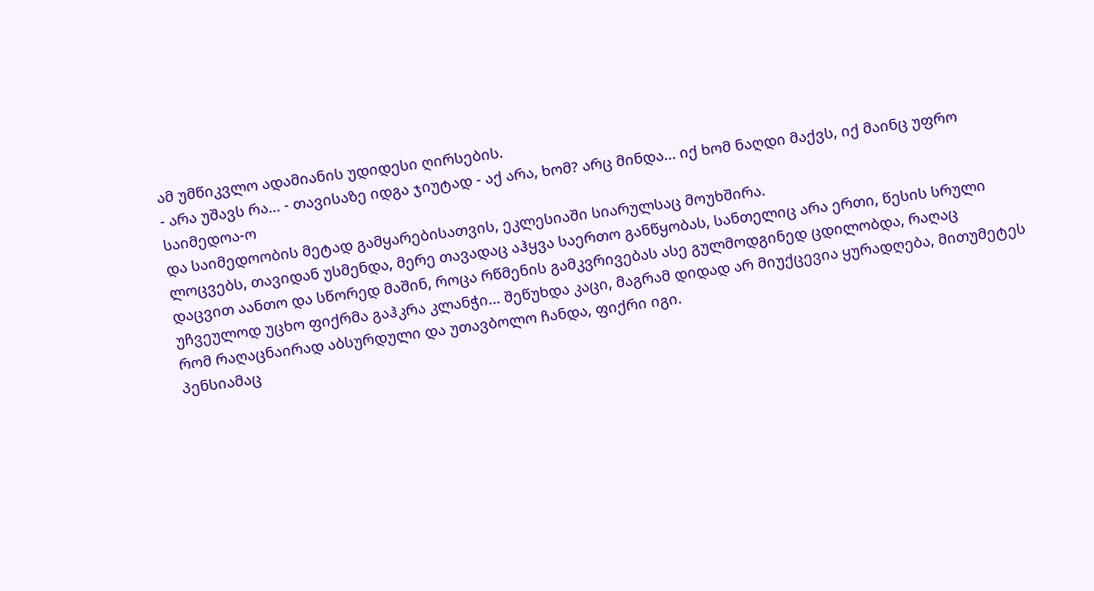ამ უმწიკვლო ადამიანის უდიდესი ღირსების.
- არა უშავს რა... - თავისაზე იდგა ჯიუტად - აქ არა, ხომ? არც მინდა... იქ ხომ ნაღდი მაქვს, იქ მაინც უფრო საიმედოა-ო
და საიმედოობის მეტად გამყარებისათვის, ეკლესიაში სიარულსაც მოუხშირა.
ლოცვებს, თავიდან უსმენდა, მერე თავადაც აჰყვა საერთო განწყობას, სანთელიც არა ერთი, წესის სრული დაცვით აანთო და სწორედ მაშინ, როცა რწმენის გამკვრივებას ასე გულმოდგინედ ცდილობდა, რაღაც უჩვეულოდ უცხო ფიქრმა გაჰკრა კლანჭი... შეწუხდა კაცი, მაგრამ დიდად არ მიუქცევია ყურადღება, მითუმეტეს რომ რაღაცნაირად აბსურდული და უთავბოლო ჩანდა, ფიქრი იგი.
პენსიამაც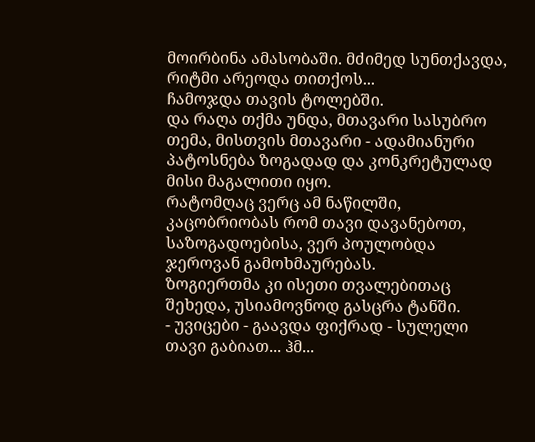მოირბინა ამასობაში. მძიმედ სუნთქავდა, რიტმი არეოდა თითქოს...
ჩამოჯდა თავის ტოლებში.
და რაღა თქმა უნდა, მთავარი სასუბრო თემა, მისთვის მთავარი - ადამიანური პატოსნება ზოგადად და კონკრეტულად მისი მაგალითი იყო.
რატომღაც ვერც ამ ნაწილში, კაცობრიობას რომ თავი დავანებოთ, საზოგადოებისა, ვერ პოულობდა ჯეროვან გამოხმაურებას.
ზოგიერთმა კი ისეთი თვალებითაც შეხედა, უსიამოვნოდ გასცრა ტანში.
- უვიცები - გაავდა ფიქრად - სულელი თავი გაბიათ... ჰმ...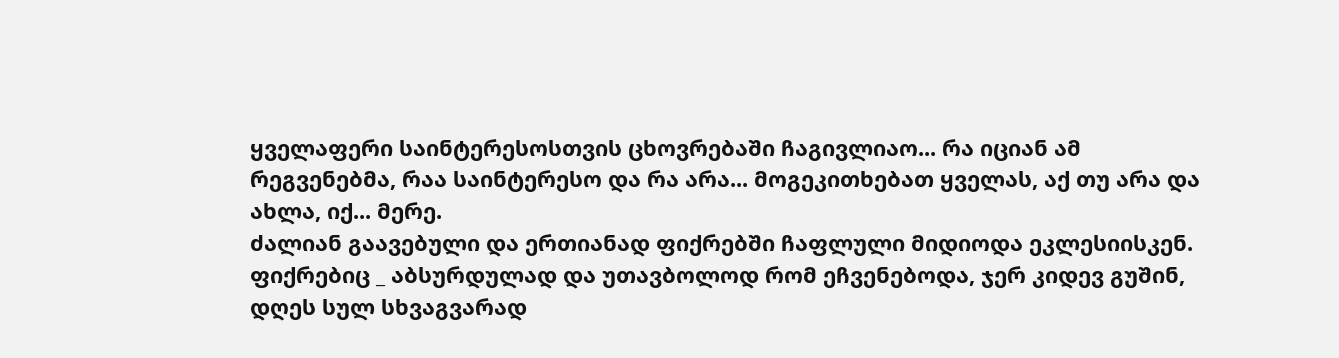ყველაფერი საინტერესოსთვის ცხოვრებაში ჩაგივლიაო... რა იციან ამ რეგვენებმა, რაა საინტერესო და რა არა... მოგეკითხებათ ყველას, აქ თუ არა და ახლა, იქ... მერე.
ძალიან გაავებული და ერთიანად ფიქრებში ჩაფლული მიდიოდა ეკლესიისკენ.
ფიქრებიც _ აბსურდულად და უთავბოლოდ რომ ეჩვენებოდა, ჯერ კიდევ გუშინ,  დღეს სულ სხვაგვარად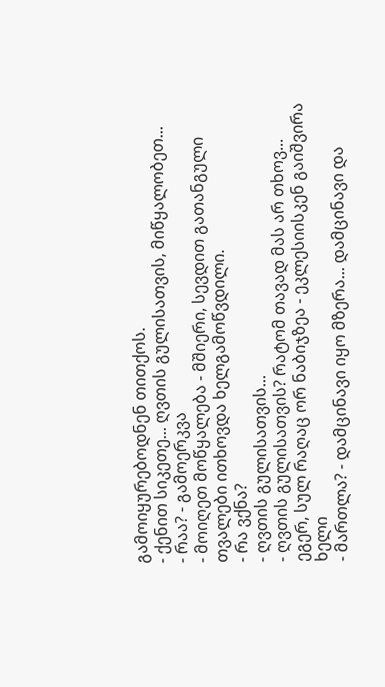გამოიყურებოდნენ თითქოს.
- ქენით სიკეთე... ღვთის გულისათვის, მიწყალობეთ...
- რაა? - გამოერკვა
- მოიღეთ მოწყალება - მშიერი, სევდით გათანგული თვალები ითხოვდა ხელგამოწვდილი.
- რა ვქნა?
- ღვთის გულისათვის...
- ღვთის გულისათვის? რატომ თავად მას არ თხოვ... ეგერ, სულ რაღაც ორ ნაბიჯზეა - ეკლესიისკენ გაიშვირა ხელი
- მართლა? - დამცინავი იყო მზერა... დამცინავი და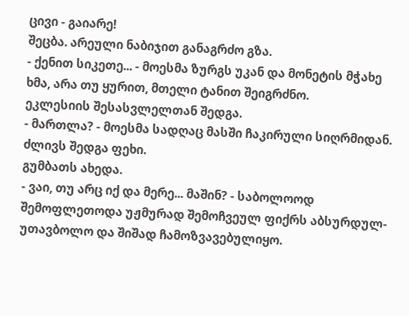ცივი - გაიარე!
შეცბა. არეული ნაბიჯით განაგრძო გზა.
- ქენით სიკეთე... - მოესმა ზურგს უკან და მონეტის მჭახე ხმა, არა თუ ყურით, მთელი ტანით შეიგრძნო.
ეკლესიის შესასვლელთან შედგა.
- მართლა? - მოესმა სადღაც მასში ჩაკირული სიღრმიდან.
ძლივს შედგა ფეხი.
გუმბათს ახედა.
- ვაი, თუ არც იქ და მერე... მაშინ? - საბოლოოდ შემოფლეთოდა უჟმურად შემოჩვეულ ფიქრს აბსურდულ-უთავბოლო და შიშად ჩამოზვავებულიყო.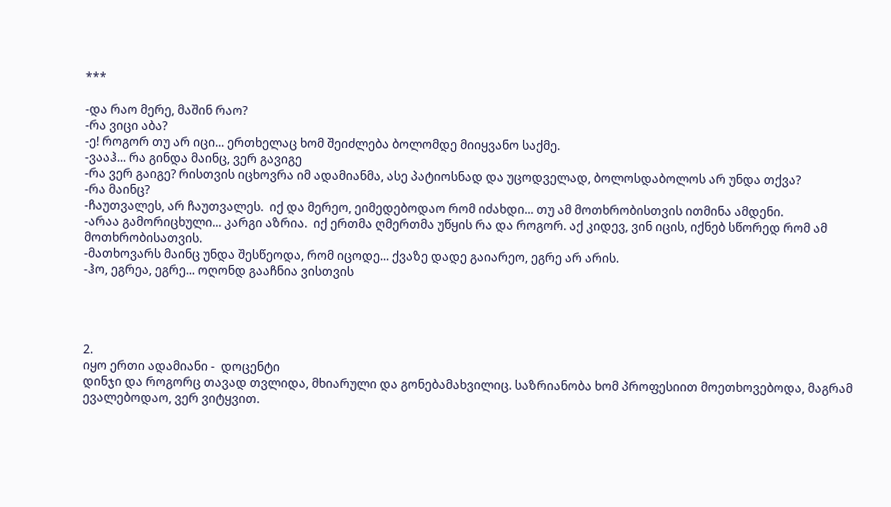***

-და რაო მერე, მაშინ რაო?
-რა ვიცი აბა?
-ე! როგორ თუ არ იცი... ერთხელაც ხომ შეიძლება ბოლომდე მიიყვანო საქმე.
-ვააჰ... რა გინდა მაინც, ვერ გავიგე
-რა ვერ გაიგე? რისთვის იცხოვრა იმ ადამიანმა, ასე პატიოსნად და უცოდველად, ბოლოსდაბოლოს არ უნდა თქვა?
-რა მაინც?
-ჩაუთვალეს, არ ჩაუთვალეს.  იქ და მერეო, ეიმედებოდაო რომ იძახდი... თუ ამ მოთხრობისთვის ითმინა ამდენი.
-არაა გამორიცხული... კარგი აზრია.  იქ ერთმა ღმერთმა უწყის რა და როგორ. აქ კიდევ, ვინ იცის, იქნებ სწორედ რომ ამ მოთხრობისათვის.
-მათხოვარს მაინც უნდა შესწეოდა, რომ იცოდე... ქვაზე დადე გაიარეო, ეგრე არ არის.
-ჰო, ეგრეა, ეგრე... ოღონდ გააჩნია ვისთვის




2.
იყო ერთი ადამიანი -  დოცენტი
დინჯი და როგორც თავად თვლიდა, მხიარული და გონებამახვილიც. საზრიანობა ხომ პროფესიით მოეთხოვებოდა, მაგრამ ევალებოდაო, ვერ ვიტყვით.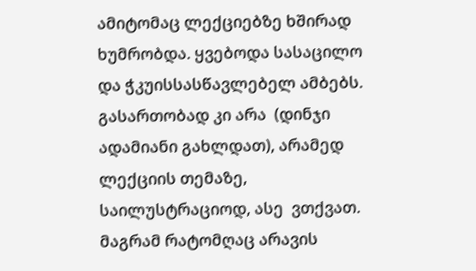ამიტომაც ლექციებზე ხშირად ხუმრობდა. ყვებოდა სასაცილო და ჭკუისსასწავლებელ ამბებს. გასართობად კი არა  (დინჯი ადამიანი გახლდათ), არამედ ლექციის თემაზე, საილუსტრაციოდ, ასე  ვთქვათ.
მაგრამ რატომღაც არავის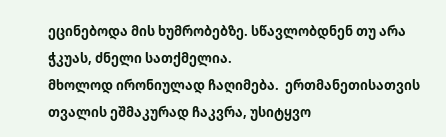ეცინებოდა მის ხუმრობებზე. სწავლობდნენ თუ არა ჭკუას, ძნელი სათქმელია.
მხოლოდ ირონიულად ჩაღიმება.  ერთმანეთისათვის თვალის ეშმაკურად ჩაკვრა, უსიტყვო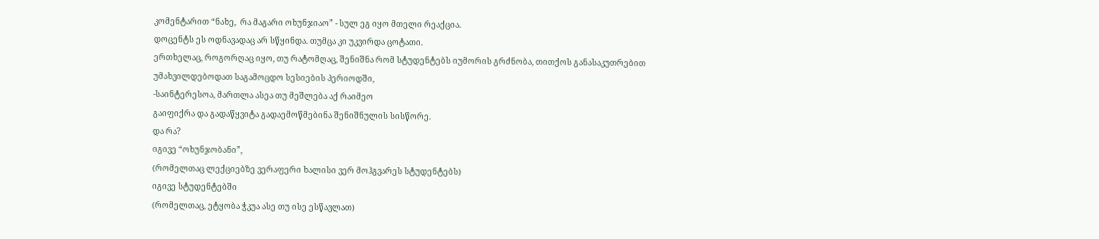კომენტარით “ნახე,  რა მაგარი ოხუნჯიაო” - სულ ეგ იყო მთელი რეაქცია.
დოცენტს ეს ოდნავადაც არ სწყინდა. თუმცა კი უკვირდა ცოტათი.
ერთხელაც, როგორღაც იყო, თუ რატომღაც, შენიშნა რომ სტუდენტებს იუმორის გრძნობა, თითქოს განასაკუთრებით უმახვილდებოდათ საგამოცდო სესიების პერიოდში,
-საინტერესოა, მართლა ასეა თუ მეშლება აქ რაიმეო
გაიფიქრა და გადაწყვიტა გადაემოწმებინა შენიშნულის სისწორე.
და რა?
იგივე “ოხუნჯობანი”,
(რომელთაც ლექციებზე ვერაფერი ხალისი ვერ მოჰგვარეს სტუდენტებს)
იგივე სტუდენტებში
(რომელთაც, ეტყობა ჭკუა ასე თუ ისე ესწავლათ)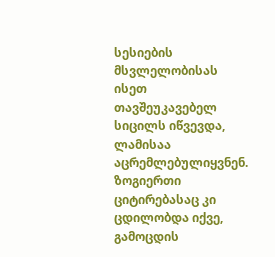სესიების მსვლელობისას ისეთ თავშეუკავებელ სიცილს იწვევდა, ლამისაა აცრემლებულიყვნენ. ზოგიერთი  ციტირებასაც კი ცდილობდა იქვე, გამოცდის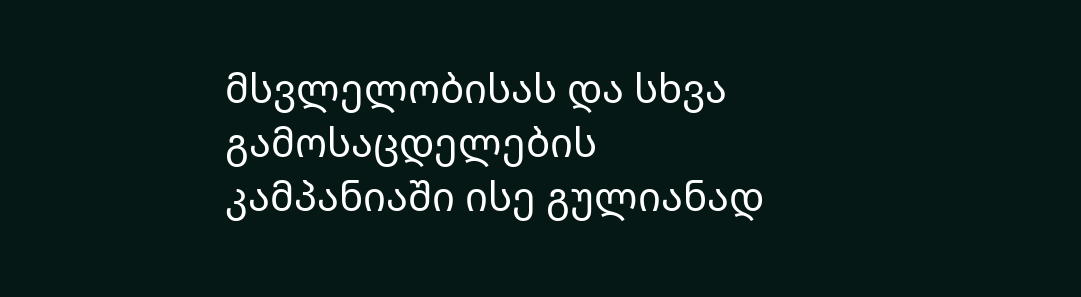მსვლელობისას და სხვა გამოსაცდელების კამპანიაში ისე გულიანად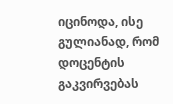იცინოდა, ისე გულიანად, რომ  დოცენტის გაკვირვებას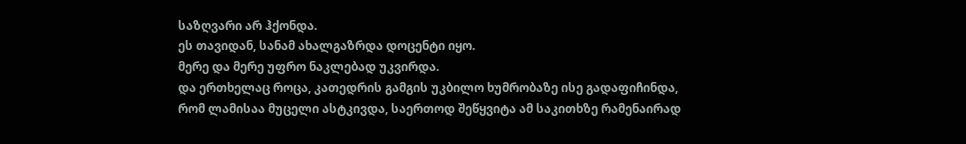საზღვარი არ ჰქონდა.
ეს თავიდან, სანამ ახალგაზრდა დოცენტი იყო.
მერე და მერე უფრო ნაკლებად უკვირდა.
და ერთხელაც როცა, კათედრის გამგის უკბილო ხუმრობაზე ისე გადაფიჩინდა, რომ ლამისაა მუცელი ასტკივდა, საერთოდ შეწყვიტა ამ საკითხზე რამენაირად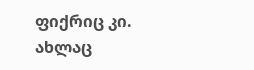ფიქრიც კი.
ახლაც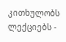კითხულობს ლექციებს -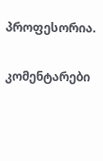პროფესორია.

კომენტარები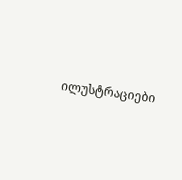ილუსტრაციები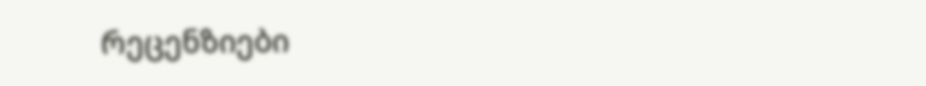რეცენზიები